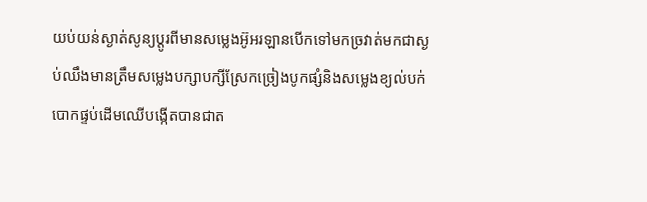យប់យន់ស្ងាត់សូន្យប្តូរពីមានសម្លេងអ៊ូអរឡានបើកទៅមកច្រវាត់មកជាស្ងប់ឈឹងមានត្រឹមសម្លេងបក្សាបក្សីស្រែកច្រៀងបូកផ្សំនិងសម្លេងខ្យល់បក់បោកផ្ទប់ដើមឈើបង្កើតបានជាត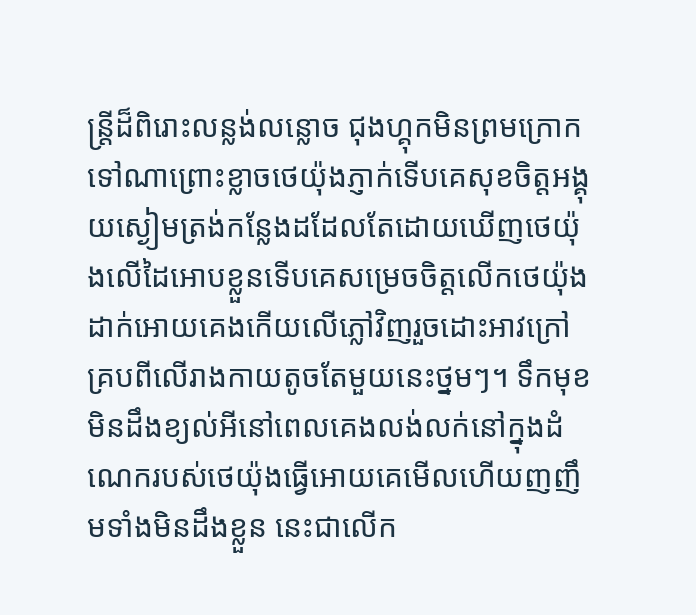ន្ត្រីដ៏ពិរោះលន្លង់លន្លោច ជុងហ្គុកមិនព្រមក្រោកទៅណាព្រោះខ្លាចថេយ៉ុងភ្ញាក់ទើបគេសុខចិត្តអង្គុយស្ងៀមត្រង់កន្លែងដដែលតែដោយឃើញថេយ៉ុងលើដៃអោបខ្លួនទើបគេសម្រេចចិត្តលើកថេយ៉ុងដាក់អោយគេងកើយលើភ្លៅវិញរួចដោះអាវក្រៅគ្របពីលើរាងកាយតូចតែមួយនេះថ្នមៗ។ ទឹកមុខមិនដឹងខ្យល់អីនៅពេលគេងលង់លក់នៅក្នុងដំណេករបស់ថេយ៉ុងធ្វើអោយគេមើលហើយញញឹមទាំងមិនដឹងខ្លួន នេះជាលើក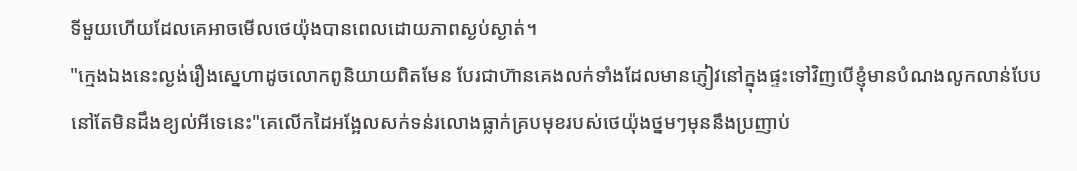ទីមួយហើយដែលគេអាចមើលថេយ៉ុងបានពេលដោយភាពស្ងប់ស្ងាត់។
"ក្មេងឯងនេះល្ងង់រឿងស្នេហាដូចលោកពូនិយាយពិតមែន បែរជាហ៊ានគេងលក់ទាំងដែលមានភ្ញៀវនៅក្នុងផ្ទះទៅវិញបើខ្ញុំមានបំណងលូកលាន់បែបនៅតែមិនដឹងខ្យល់អីទេនេះ"គេលើកដៃអង្អែលសក់ទន់រលោងធ្លាក់គ្របមុខរបស់ថេយ៉ុងថ្នមៗមុននឹងប្រញាប់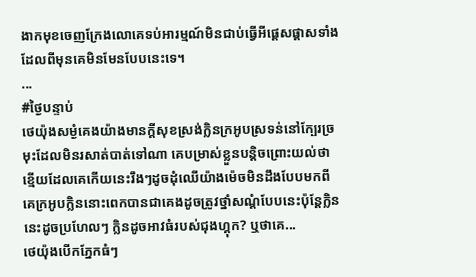ងាកមុខចេញក្រែងលោគេទប់អារម្មណ៍មិនជាប់ធ្វើអីផ្តេសផ្តាសទាំងដែលពីមុនគេមិនមែនបែបនេះទេ។
...
#ថ្ងៃបន្ទាប់
ថេយ៉ុងសម្ងំគេងយ៉ាងមានក្តីសុខស្រង់ក្លិនក្រអូបស្រទន់នៅក្បែរច្រមុះដែលមិនរសាត់បាត់ទៅណា គេបម្រាស់ខ្លួនបន្តិចព្រោះយល់ថាខ្មើយដែលគេកើយនេះរឹងៗដូចដុំឈើយ៉ាងម៉េចមិនដឹងបែបមកពីគេក្រអូបក្លិននោះពេកបានជាគេងដូចត្រូវថ្នាំសណ្តំបែបនេះប៉ុន្តែក្លិននេះដូចប្រហែលៗ ក្លិនដូចអាវធំរបស់ជុងហ្គុក? ឬថាគេ...
ថេយ៉ុងបើកភ្នែកធំៗ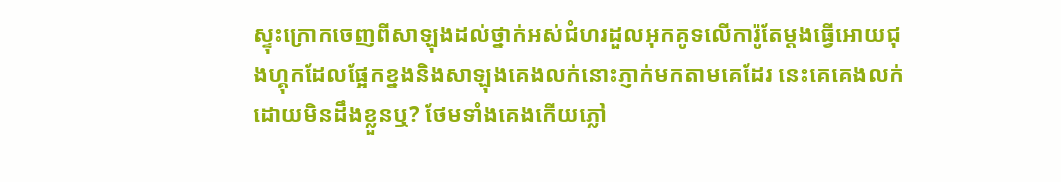ស្ទុះក្រោកចេញពីសាឡុងដល់ថ្នាក់អស់ជំហរដួលអុកគូទលើការ៉ូតែម្តងធ្វើអោយជុងហ្គុកដែលផ្អែកខ្នងនិងសាឡុងគេងលក់នោះភ្ញាក់មកតាមគេដែរ នេះគេគេងលក់ដោយមិនដឹងខ្លួនឬ? ថែមទាំងគេងកើយភ្លៅ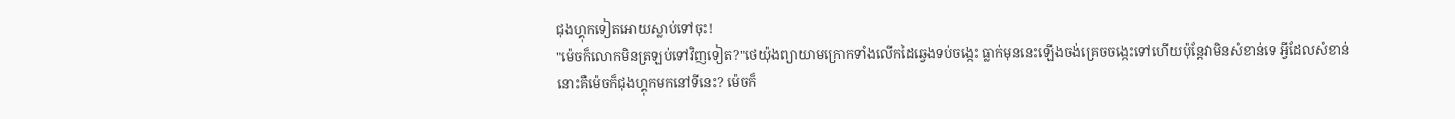ជុងហ្គុកទៀតអោយស្លាប់ទៅចុះ!
"ម៉េចក៏លោកមិនត្រឡប់ទៅវិញទៀត?"ថេយ៉ុងព្យាយាមក្រោកទាំងលើកដៃឆ្វេងទប់ចង្កេះ ធ្លាក់មុននេះឡើងចង់គ្រេចចង្កេះទៅហើយប៉ុន្តែវាមិនសំខាន់ទេ អ្វីដែលសំខាន់នោះគឺម៉េចក៏ជុងហ្គុកមកនៅទីនេះ? ម៉េចក៏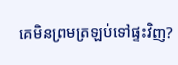គេមិនព្រមត្រឡប់ទៅផ្ទះវិញ?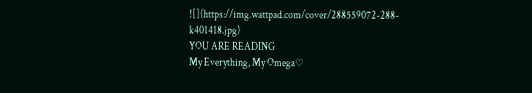![](https://img.wattpad.com/cover/288559072-288-k401418.jpg)
YOU ARE READING
My Everything, My Omega♡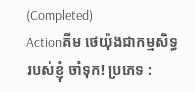(Completed)
Actionគីម ថេយ៉ុងជាកម្មសិទ្ធរបស់ខ្ញុំ ចាំទុក! ប្រភេទ :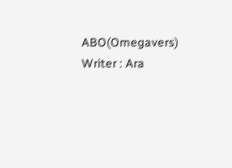ABO(Omegavers) Writer : Ara